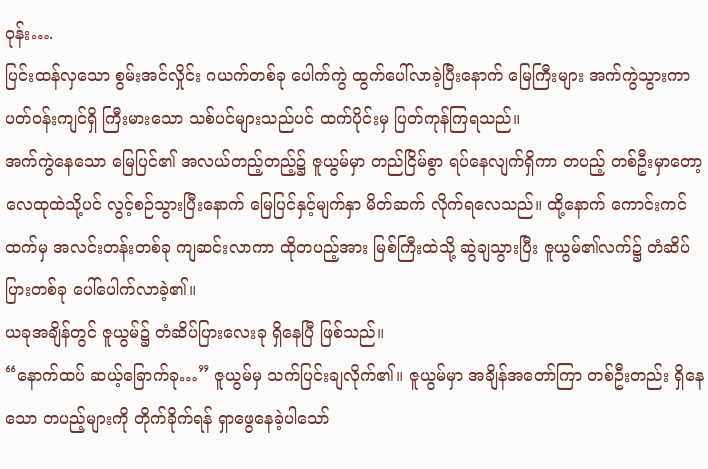ဝုန်း….
ပြင်းထန်လှသော စွမ်းအင်လှိုင်း ဂယက်တစ်ခု ပေါက်ကွဲ ထွက်ပေါ်လာခဲ့ပြီးနောက် မြေကြီးများ အက်ကွဲသွားကာ ပတ်ဝန်းကျင်ရှိ ကြီးမားသော သစ်ပင်များသည်ပင် ထက်ပိုင်းမှ ပြတ်ကုန်ကြရသည်။
အက်ကွဲနေသော မြေပြင်၏ အလယ်တည့်တည့်၌ ဇူယွမ်မှာ တည်ငြိမ်စွာ ရပ်နေလျက်ရှိကာ တပည့် တစ်ဦးမှာတော့ လေထုထဲသို့ပင် လွင့်စဉ်သွားပြီးနောက် မြေပြင်နှင့်မျက်နှာ မိတ်ဆက် လိုက်ရလေသည်။ ထို့နောက် ကောင်းကင်ထက်မှ အလင်းတန်းတစ်ခု ကျဆင်းလာကာ ထိုတပည့်အား မြစ်ကြီးထဲသို့ ဆွဲချသွားပြီး ဇူယွမ်၏လက်၌ တံဆိပ်ပြားတစ်ခု ပေါ်ပေါက်လာခဲ့၏။
ယခုအချိန်တွင် ဇူယွမ်၌ တံဆိပ်ပြားလေးခု ရှိနေပြီ ဖြစ်သည်။
“နောက်ထပ် ဆယ့်ခြောက်ခု…” ဇူယွမ်မှ သက်ပြင်းချလိုက်၏။ ဇူယွမ်မှာ အချိန်အတော်ကြာ တစ်ဦးတည်း ရှိနေသော တပည့်များကို တိုက်ခိုက်ရန် ရှာဖွေနေခဲ့ပါသော်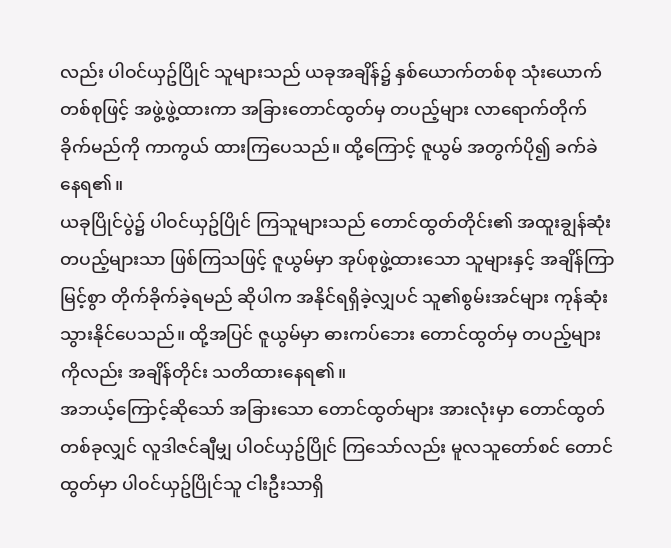လည်း ပါဝင်ယှဥ်ပြိုင် သူများသည် ယခုအချိန်၌ နှစ်ယောက်တစ်စု သုံးယောက်တစ်စုဖြင့် အဖွဲ့ဖွဲ့ထားကာ အခြားတောင်ထွတ်မှ တပည့်များ လာရောက်တိုက်ခိုက်မည်ကို ကာကွယ် ထားကြပေသည်။ ထို့ကြောင့် ဇူယွမ် အတွက်ပို၍ ခက်ခဲနေရ၏။
ယခုပြိုင်ပွဲ၌ ပါဝင်ယှဥ်ပြိုင် ကြသူများသည် တောင်ထွတ်တိုင်း၏ အထူးချွန်ဆုံး တပည့်များသာ ဖြစ်ကြသဖြင့် ဇူယွမ်မှာ အုပ်စုဖွဲ့ထားသော သူများနှင့် အချိန်ကြာမြင့်စွာ တိုက်ခိုက်ခဲ့ရမည် ဆိုပါက အနိုင်ရရှိခဲ့လျှပင် သူ၏စွမ်းအင်များ ကုန်ဆုံးသွားနိုင်ပေသည်။ ထို့အပြင် ဇူယွမ်မှာ ဓားကပ်ဘေး တောင်ထွတ်မှ တပည့်များကိုလည်း အချိန်တိုင်း သတိထားနေရ၏။
အဘယ့်ကြောင့်ဆိုသော် အခြားသော တောင်ထွတ်များ အားလုံးမှာ တောင်ထွတ် တစ်ခုလျှင် လူဒါဇင်ချီမျှ ပါဝင်ယှဥ်ပြိုင် ကြသော်လည်း မူလသူတော်စင် တောင်ထွတ်မှာ ပါဝင်ယှဥ်ပြိုင်သူ ငါးဦးသာရှိ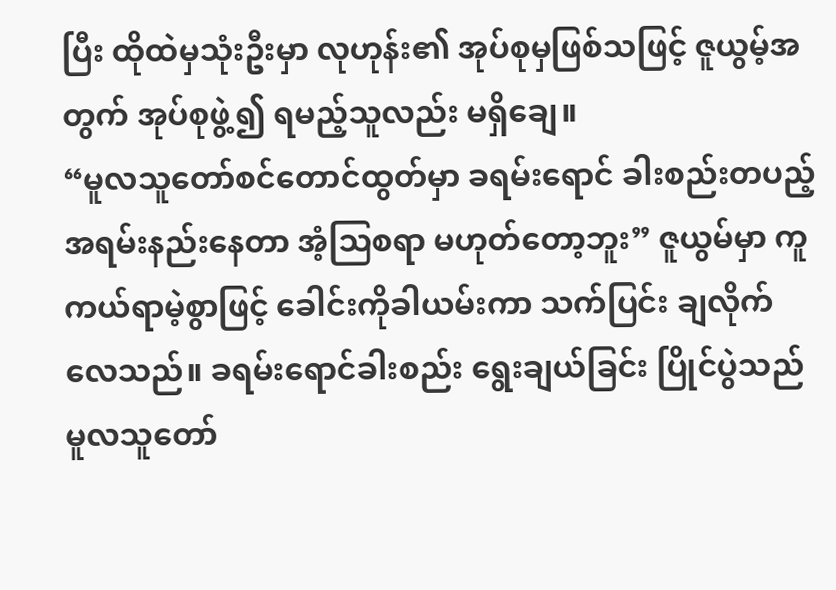ပြီး ထိုထဲမှသုံးဦးမှာ လုဟုန်း၏ အုပ်စုမှဖြစ်သဖြင့် ဇူယွမ့်အတွက် အုပ်စုဖွဲ့၍ ရမည့်သူလည်း မရှိချေ။
“မူလသူတော်စင်တောင်ထွတ်မှာ ခရမ်းရောင် ခါးစည်းတပည့် အရမ်းနည်းနေတာ အံ့သြစရာ မဟုတ်တော့ဘူး” ဇူယွမ်မှာ ကူကယ်ရာမဲ့စွာဖြင့် ခေါင်းကိုခါယမ်းကာ သက်ပြင်း ချလိုက်လေသည်။ ခရမ်းရောင်ခါးစည်း ရွေးချယ်ခြင်း ပြိုင်ပွဲသည် မူလသူတော်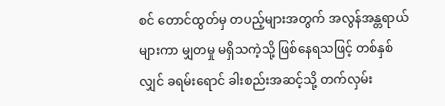စင် တောင်ထွတ်မှ တပည့်များအတွက် အလွန်အန္တရာယ်များကာ မျှတမှု မရှိသကဲ့သို့ ဖြစ်နေရသဖြင့် တစ်နှစ်လျှင် ခရမ်းရောင် ခါးစည်းအဆင့်သို့ တက်လှမ်း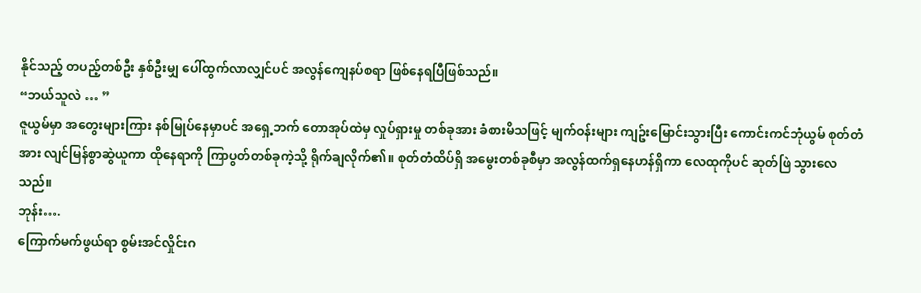နိုင်သည့် တပည့်တစ်ဦး နှစ်ဦးမျှ ပေါ်ထွက်လာလျှင်ပင် အလွန်ကျေနပ်စရာ ဖြစ်နေရပြီဖြစ်သည်။
“ဘယ်သူလဲ … ”
ဇူယွမ်မှာ အတွေးများကြား နစ်မြုပ်နေမှာပင် အရှေ့ဘက် တောအုပ်ထဲမှ လှုပ်ရှားမှု တစ်ခုအား ခံစားမိသဖြင့် မျက်ဝန်းများ ကျဥ်းမြောင်းသွားပြီး ကောင်းကင်ဘုံယွမ် စုတ်တံအား လျင်မြန်စွာဆွဲယူကာ ထိုနေရာကို ကြာပွတ်တစ်ခုကဲ့သို့ ရိုက်ချလိုက်၏။ စုတ်တံထိပ်ရှိ အမွေးတစ်ခုစီမှာ အလွန်ထက်ရှနေဟန်ရှိကာ လေထုကိုပင် ဆုတ်ဖြဲ သွားလေသည်။
ဘုန်း….
ကြောက်မက်ဖွယ်ရာ စွမ်းအင်လှိုင်းဂ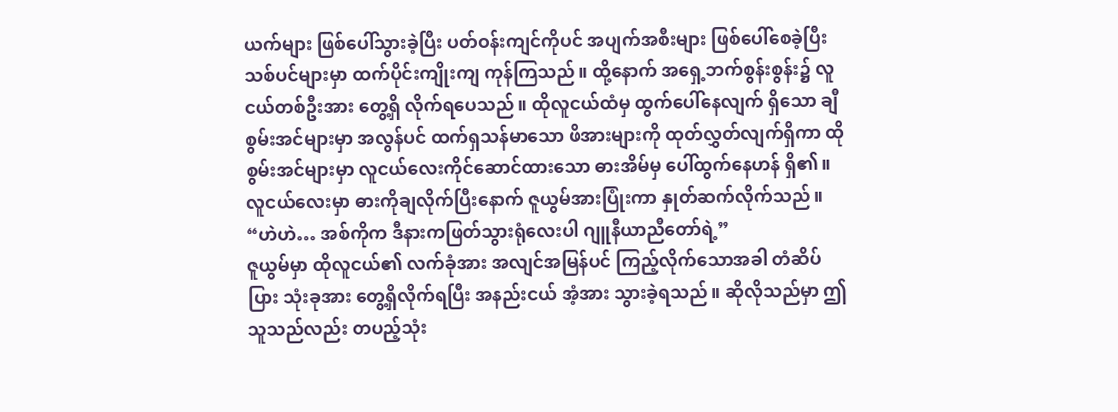ယက်များ ဖြစ်ပေါ်သွားခဲ့ပြီး ပတ်ဝန်းကျင်ကိုပင် အပျက်အစီးများ ဖြစ်ပေါ်စေခဲ့ပြီး သစ်ပင်များမှာ ထက်ပိုင်းကျိုးကျ ကုန်ကြသည်။ ထို့နောက် အရှေ့ဘက်စွန်းစွန်း၌ လူငယ်တစ်ဦးအား တွေ့ရှိ လိုက်ရပေသည်။ ထိုလူငယ်ထံမှ ထွက်ပေါ်နေလျက် ရှိသော ချီစွမ်းအင်များမှာ အလွန်ပင် ထက်ရှသန်မာသော ဖိအားများကို ထုတ်လွှတ်လျက်ရှိကာ ထိုစွမ်းအင်များမှာ လူငယ်လေးကိုင်ဆောင်ထားသော ဓားအိမ်မှ ပေါ်ထွက်နေဟန် ရှိ၏။
လူငယ်လေးမှာ ဓားကိုချလိုက်ပြီးနောက် ဇူယွမ်အားပြုံးကာ နှုတ်ဆက်လိုက်သည်။ “ဟဲဟဲ… အစ်ကိုက ဒီနားကဖြတ်သွားရုံလေးပါ ဂျူနီယာညီတော်ရဲ့”
ဇူယွမ်မှာ ထိုလူငယ်၏ လက်ခုံအား အလျင်အမြန်ပင် ကြည့်လိုက်သောအခါ တံဆိပ်ပြား သုံးခုအား တွေ့ရှိလိုက်ရပြီး အနည်းငယ် အံ့အား သွားခဲ့ရသည်။ ဆိုလိုသည်မှာ ဤသူသည်လည်း တပည့်သုံး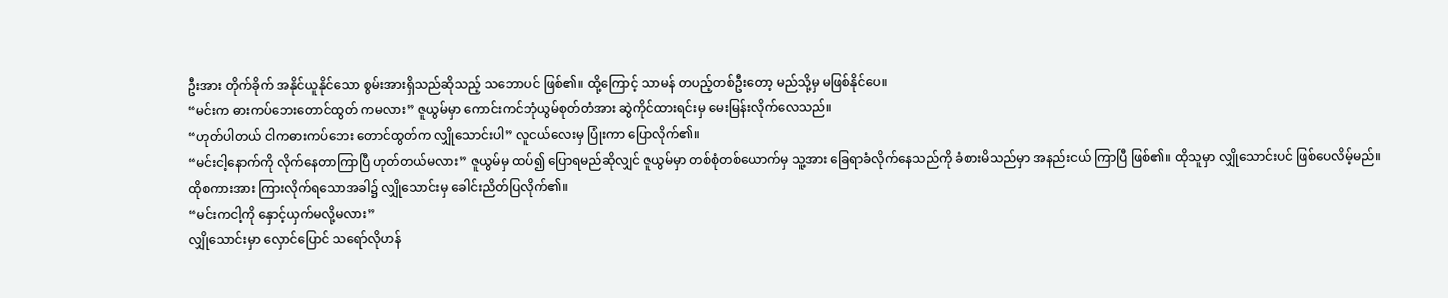ဦးအား တိုက်ခိုက် အနိုင်ယူနိုင်သော စွမ်းအားရှိသည်ဆိုသည့် သဘောပင် ဖြစ်၏။ ထို့ကြောင့် သာမန် တပည့်တစ်ဦးတော့ မည်သို့မှ မဖြစ်နိုင်ပေ။
“မင်းက ဓားကပ်ဘေးတောင်ထွတ် ကမလား” ဇူယွမ်မှာ ကောင်းကင်ဘုံယွမ်စုတ်တံအား ဆွဲကိုင်ထားရင်းမှ မေးမြန်းလိုက်လေသည်။
“ဟုတ်ပါတယ် ငါကဓားကပ်ဘေး တောင်ထွတ်က လျှိုသောင်းပါ” လူငယ်လေးမှ ပြုံးကာ ပြောလိုက်၏။
“မင်းငါ့နောက်ကို လိုက်နေတာကြာပြီ ဟုတ်တယ်မလား” ဇူယွမ်မှ ထပ်၍ ပြောရမည်ဆိုလျှင် ဇူယွမ်မှာ တစ်စုံတစ်ယောက်မှ သူ့အား ခြေရာခံလိုက်နေသည်ကို ခံစားမိသည်မှာ အနည်းငယ် ကြာပြီ ဖြစ်၏။ ထိုသူမှာ လျှိုသောင်းပင် ဖြစ်ပေလိမ့်မည်။
ထိုစကားအား ကြားလိုက်ရသောအခါ၌ လျှိုသောင်းမှ ခေါင်းညိတ်ပြလိုက်၏။
“မင်းကငါ့ကို နှောင့်ယှက်မလို့မလား”
လျှိုသောင်းမှာ လှောင်ပြောင် သရော်လိုဟန်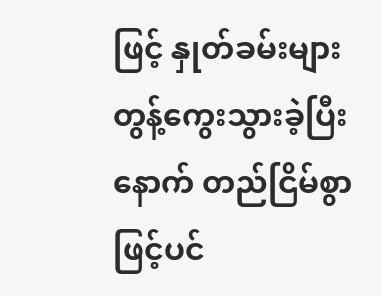ဖြင့် နှုတ်ခမ်းများ တွန့်ကွေးသွားခဲ့ပြီးနောက် တည်ငြိမ်စွာဖြင့်ပင်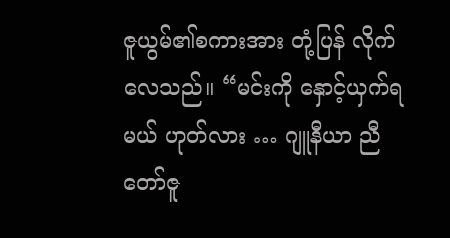ဇူယွမ်၏စကားအား တုံ့ပြန် လိုက်လေသည်။ “မင်းကို နှောင့်ယှက်ရမယ် ဟုတ်လား … ဂျူနီယာ ညီတော်ဇူ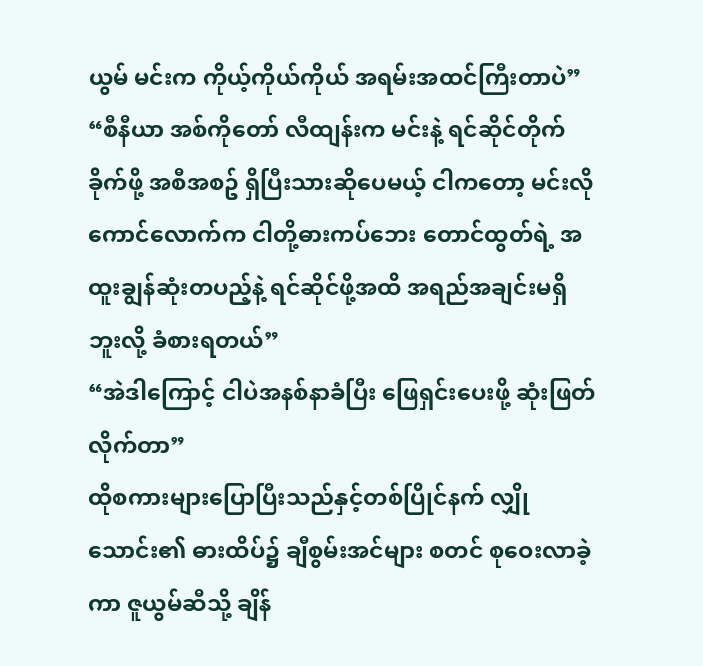ယွမ် မင်းက ကိုယ့်ကိုယ်ကိုယ် အရမ်းအထင်ကြီးတာပဲ”
“စီနီယာ အစ်ကိုတော် လီထျန်းက မင်းနဲ့ ရင်ဆိုင်တိုက်ခိုက်ဖို့ အစီအစဥ် ရှိပြီးသားဆိုပေမယ့် ငါကတော့ မင်းလိုကောင်လောက်က ငါတို့ဓားကပ်ဘေး တောင်ထွတ်ရဲ့ အထူးချွန်ဆုံးတပည့်နဲ့ ရင်ဆိုင်ဖို့အထိ အရည်အချင်းမရှိဘူးလို့ ခံစားရတယ်”
“အဲဒါကြောင့် ငါပဲအနစ်နာခံပြီး ဖြေရှင်းပေးဖို့ ဆုံးဖြတ်လိုက်တာ”
ထိုစကားများပြောပြီးသည်နှင့်တစ်ပြိုင်နက် လျှိုသောင်း၏ ဓားထိပ်၌ ချီစွမ်းအင်များ စတင် စုဝေးလာခဲ့ကာ ဇူယွမ်ဆီသို့ ချိန်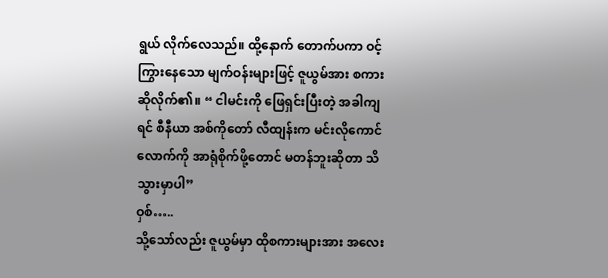ရွယ် လိုက်လေသည်။ ထို့နောက် တောက်ပကာ ဝင့်ကြွားနေသော မျက်ဝန်းများဖြင့် ဇူယွမ်အား စကားဆိုလိုက်၏။ “ ငါမင်းကို ဖြေရှင်းပြီးတဲ့ အခါကျရင် စီနီယာ အစ်ကိုတော် လီထျန်းက မင်းလိုကောင်လောက်ကို အာရုံစိုက်ဖို့တောင် မတန်ဘူးဆိုတာ သိသွားမှာပါ”
ဝှစ်…..
သို့သော်လည်း ဇူယွမ်မှာ ထိုစကားများအား အလေး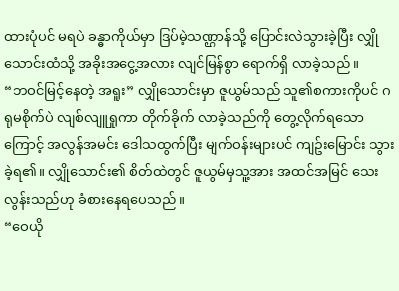ထားပုံပင် မရပဲ ခန္ဓာကိုယ်မှာ ဒြပ်မဲ့သဏ္ဌာန်သို့ ပြောင်းလဲသွားခဲ့ပြီး လျှိုသောင်းထံသို့ အခိုးအငွေ့အလား လျင်မြန်စွာ ရောက်ရှိ လာခဲ့သည်။
“ဘဝင်မြင့်နေတဲ့ အရူး” လျှိုသောင်းမှာ ဇူယွမ်သည် သူ၏စကားကိုပင် ဂရုမစိုက်ပဲ လျစ်လျူရှုကာ တိုက်ခိုက် လာခဲ့သည်ကို တွေ့လိုက်ရသောကြောင့် အလွန်အမင်း ဒေါသထွက်ပြီး မျက်ဝန်းများပင် ကျဥ်းမြောင်း သွားခဲ့ရ၏။ လျှိုသောင်း၏ စိတ်ထဲတွင် ဇူယွမ်မှသူ့အား အထင်အမြင် သေးလွန်းသည်ဟု ခံစားနေရပေသည်။
“ဝေယို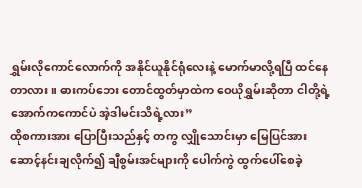ရွှမ်းလိုကောင်လောက်ကို အနိုင်ယူနိုင်ရုံလေးနဲ့ မောက်မာလို့ရပြီ ထင်နေတာလား။ ဓားကပ်ဘေး တောင်ထွတ်မှာထဲက ဝေယိုရွှမ်းဆိုတာ ငါတို့ရဲ့ အောက်ကကောင်ပဲ အဲ့ဒါမင်းသိရဲ့လား”
ထိုစကားအား ပြောပြီးသည်နှင့် တကွ လျှိုသောင်းမှာ မြေပြင်အားဆောင့်နင်းချလိုက်၍ ချီစွမ်းအင်များကို ပေါက်ကွဲ ထွက်ပေါ်စေခဲ့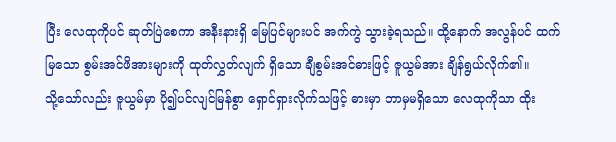ပြီး လေထုကိုပင် ဆုတ်ပြဲစေကာ အနီးနားရှိ မြေပြင်များပင် အက်ကွဲ သွားခဲ့ရသည်။ ထို့နောက် အလွန်ပင် ထက်မြသော စွမ်းအင်ဖိအားများကို ထုတ်လွှတ်လျက် ရှိသော ချီစွမ်းအင်ဓားဖြင့် ဇူယွမ်အား ချိန်ရွယ်လိုက်၏။
သို့သော်လည်း ဇူယွမ်မှာ ပို၍ပင်လျင်မြန်စွာ ရှောင်ရှားလိုက်သဖြင့် ဓားမှာ ဘာမှမရှိသော လေထုကိုသာ ထိုး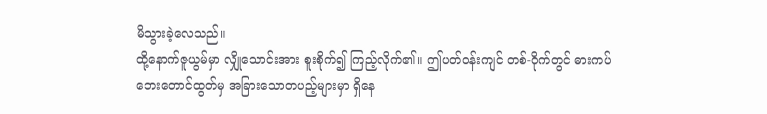မိသွားခဲ့လေသည်။
ထို့နောက်ဇူယွမ်မှာ လျှိုသောင်းအား စူးစိုက်၍ ကြည့်လိုက်၏။ ဤပတ်ဝန်းကျင် တစ်-ဝိုက်တွင် ဓားကပ်ဘေးတောင်ထွတ်မှ အခြားသောတပည့်များမှာ ရှိနေ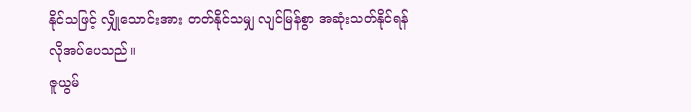နိုင်သဖြင့် လျှိုသောင်းအား တတ်နိုင်သမျှ လျင်မြန်စွာ အဆုံးသတ်နိုင်ရန် လိုအပ်ပေသည်။
ဇူယွမ်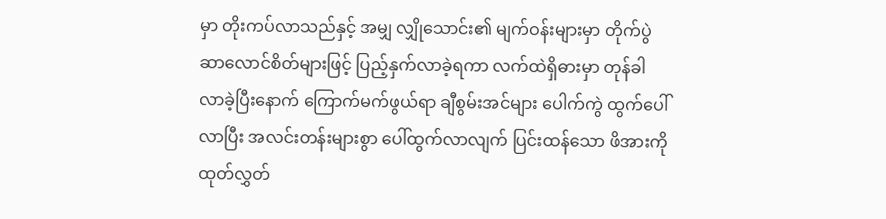မှာ တိုးကပ်လာသည်နှင့် အမျှ လျှိုသောင်း၏ မျက်ဝန်းများမှာ တိုက်ပွဲ ဆာလောင်စိတ်များဖြင့် ပြည့်နှက်လာခဲ့ရကာ လက်ထဲရှိဓားမှာ တုန်ခါလာခဲ့ပြီးနောက် ကြောက်မက်ဖွယ်ရာ ချီစွမ်းအင်များ ပေါက်ကွဲ ထွက်ပေါ်လာပြီး အလင်းတန်းများစွာ ပေါ်ထွက်လာလျက် ပြင်းထန်သော ဖိအားကို ထုတ်လွှတ်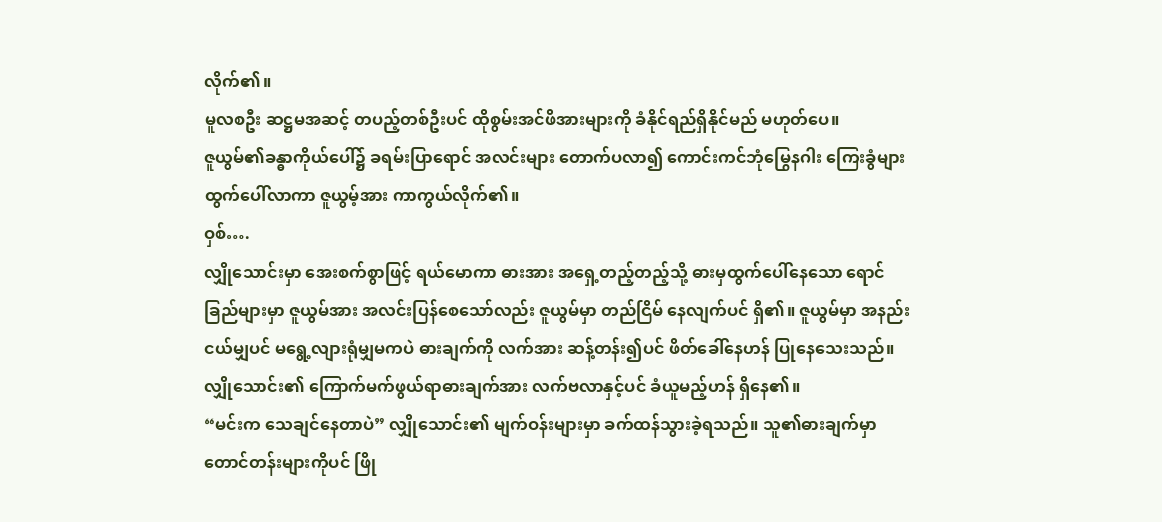လိုက်၏။
မူလစဦး ဆဋ္ဌမအဆင့် တပည့်တစ်ဦးပင် ထိုစွမ်းအင်ဖိအားများကို ခံနိုင်ရည်ရှိနိုင်မည် မဟုတ်ပေ။
ဇူယွမ်၏ခန္ဓာကိုယ်ပေါ်၌ ခရမ်းပြာရောင် အလင်းများ တောက်ပလာ၍ ကောင်းကင်ဘုံမြွေနဂါး ကြေးခွံများ ထွက်ပေါ်လာကာ ဇူယွမ့်အား ကာကွယ်လိုက်၏။
ဝှစ်….
လျှိုသောင်းမှာ အေးစက်စွာဖြင့် ရယ်မောကာ ဓားအား အရှေ့တည့်တည့်သို့ ဓားမှထွက်ပေါ်နေသော ရောင်ခြည်များမှာ ဇူယွမ်အား အလင်းပြန်စေသော်လည်း ဇူယွမ်မှာ တည်ငြိမ် နေလျက်ပင် ရှိ၏။ ဇူယွမ်မှာ အနည်းငယ်မျှပင် မရွေ့လျားရုံမျှမကပဲ ဓားချက်ကို လက်အား ဆန့်တန်း၍ပင် ဖိတ်ခေါ်နေဟန် ပြုနေသေးသည်။
လျှိုသောင်း၏ ကြောက်မက်ဖွယ်ရာဓားချက်အား လက်ဗလာနှင့်ပင် ခံယူမည့်ဟန် ရှိနေ၏။
“မင်းက သေချင်နေတာပဲ” လျှိုသောင်း၏ မျက်ဝန်းများမှာ ခက်ထန်သွားခဲ့ရသည်။ သူ၏ဓားချက်မှာ တောင်တန်းများကိုပင် ဖြို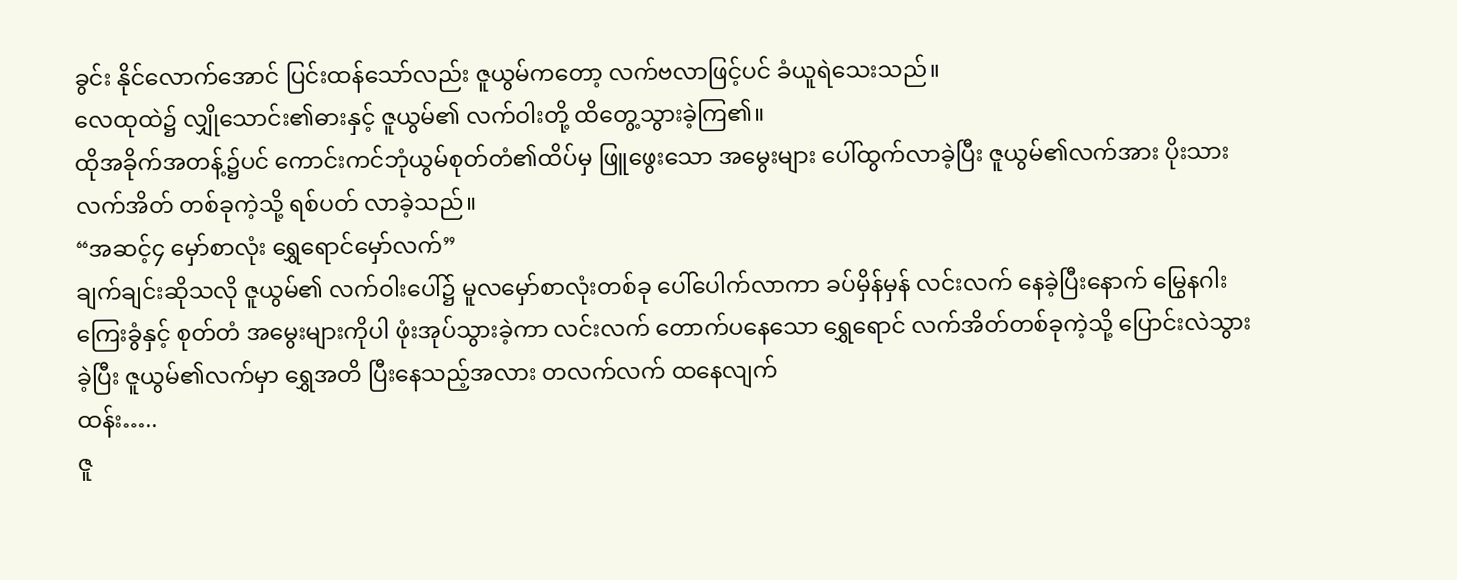ခွင်း နိုင်လောက်အောင် ပြင်းထန်သော်လည်း ဇူယွမ်ကတော့ လက်ဗလာဖြင့်ပင် ခံယူရဲသေးသည်။
လေထုထဲ၌ လျှိုသောင်း၏ဓားနှင့် ဇူယွမ်၏ လက်ဝါးတို့ ထိတွေ့သွားခဲ့ကြ၏။
ထိုအခိုက်အတန့်၌ပင် ကောင်းကင်ဘုံယွမ်စုတ်တံ၏ထိပ်မှ ဖြူဖွေးသော အမွေးများ ပေါ်ထွက်လာခဲ့ပြီး ဇူယွမ်၏လက်အား ပိုးသားလက်အိတ် တစ်ခုကဲ့သို့ ရစ်ပတ် လာခဲ့သည်။
“အဆင့်၄ မှော်စာလုံး ရွှေရောင်မှော်လက်”
ချက်ချင်းဆိုသလို ဇူယွမ်၏ လက်ဝါးပေါ်၌ မူလမှော်စာလုံးတစ်ခု ပေါ်ပေါက်လာကာ ခပ်မှိန်မှန် လင်းလက် နေခဲ့ပြီးနောက် မြွေနဂါးကြေးခွံနှင့် စုတ်တံ အမွေးများကိုပါ ဖုံးအုပ်သွားခဲ့ကာ လင်းလက် တောက်ပနေသော ရွှေရောင် လက်အိတ်တစ်ခုကဲ့သို့ ပြောင်းလဲသွားခဲ့ပြီး ဇူယွမ်၏လက်မှာ ရွှေအတိ ပြီးနေသည့်အလား တလက်လက် ထနေလျက်
ထန်း…..
ဇူ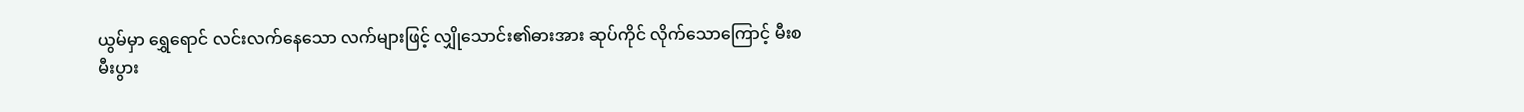ယွမ်မှာ ရွှေရောင် လင်းလက်နေသော လက်များဖြင့် လျှိုသောင်း၏ဓားအား ဆုပ်ကိုင် လိုက်သောကြောင့် မီးစမီးပွား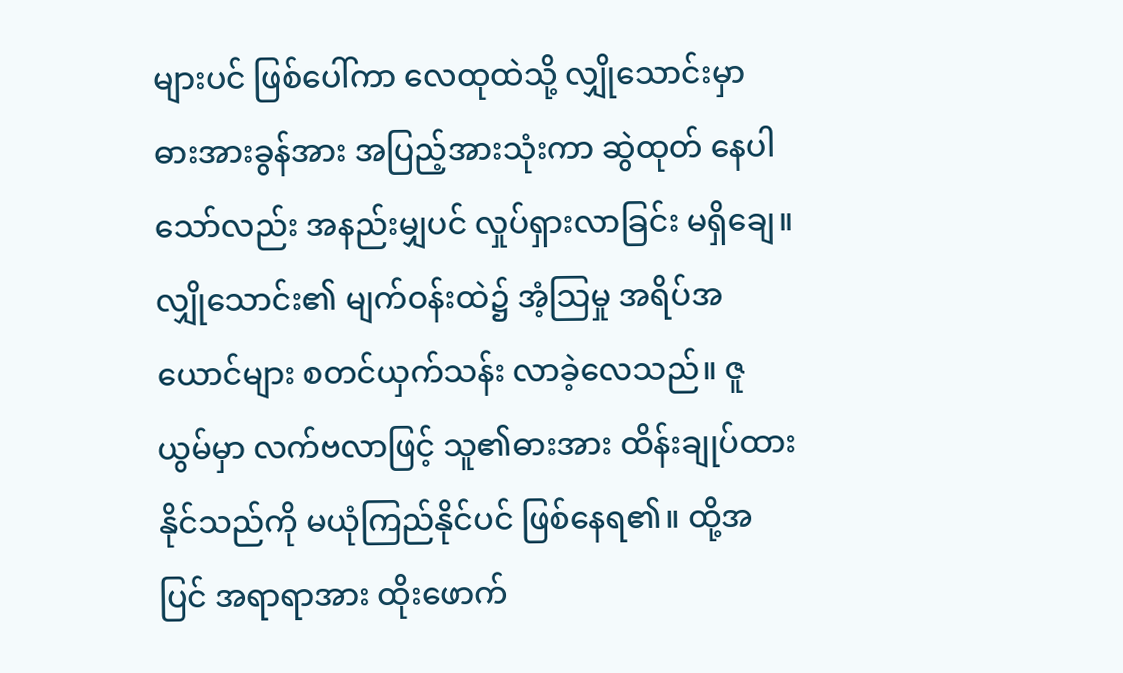များပင် ဖြစ်ပေါ်ကာ လေထုထဲသို့ လျှိုသောင်းမှာ ဓားအားခွန်အား အပြည့်အားသုံးကာ ဆွဲထုတ် နေပါသော်လည်း အနည်းမျှပင် လှုပ်ရှားလာခြင်း မရှိချေ။
လျှိုသောင်း၏ မျက်ဝန်းထဲ၌ အံ့သြမှု အရိပ်အယောင်များ စတင်ယှက်သန်း လာခဲ့လေသည်။ ဇူယွမ်မှာ လက်ဗလာဖြင့် သူ၏ဓားအား ထိန်းချုပ်ထားနိုင်သည်ကို မယုံကြည်နိုင်ပင် ဖြစ်နေရ၏။ ထို့အပြင် အရာရာအား ထိုးဖောက်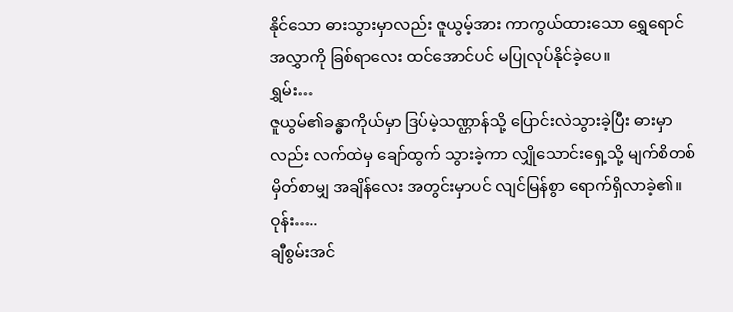နိုင်သော ဓားသွားမှာလည်း ဇူယွမ့်အား ကာကွယ်ထားသော ရွှေရောင် အလွှာကို ခြစ်ရာလေး ထင်အောင်ပင် မပြုလုပ်နိုင်ခဲ့ပေ။
ရွှမ်း…
ဇူယွမ်၏ခန္ဓာကိုယ်မှာ ဒြပ်မဲ့သဏ္ဌာန်သို့ ပြောင်းလဲသွားခဲ့ပြီး ဓားမှာလည်း လက်ထဲမှ ချော်ထွက် သွားခဲ့ကာ လျှိုသောင်းရှေ့သို့ မျက်စိတစ်မှိတ်စာမျှ အချိန်လေး အတွင်းမှာပင် လျင်မြန်စွာ ရောက်ရှိလာခဲ့၏။
ဝုန်း…..
ချီစွမ်းအင်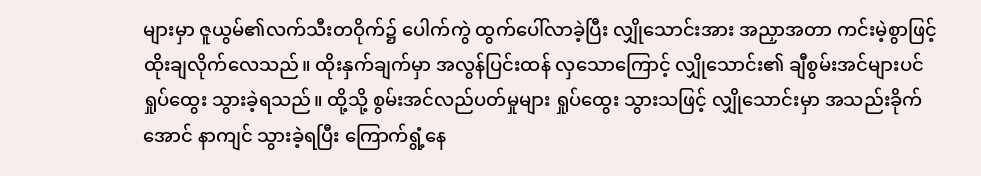များမှာ ဇူယွမ်၏လက်သီးတဝိုက်၌ ပေါက်ကွဲ ထွက်ပေါ်လာခဲ့ပြီး လျှိုသောင်းအား အညှာအတာ ကင်းမဲ့စွာဖြင့် ထိုးချလိုက်လေသည်။ ထိုးနှက်ချက်မှာ အလွန်ပြင်းထန် လှသောကြောင့် လျှိုသောင်း၏ ချီစွမ်းအင်များပင် ရှုပ်ထွေး သွားခဲ့ရသည်။ ထို့သို့ စွမ်းအင်လည်ပတ်မှုများ ရှုပ်ထွေး သွားသဖြင့် လျှိုသောင်းမှာ အသည်းခိုက်အောင် နာကျင် သွားခဲ့ရပြီး ကြောက်ရွံ့နေ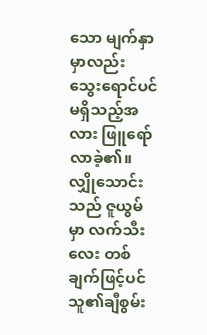သော မျက်နှာမှာလည်း သွေးရောင်ပင် မရှိသည့်အလား ဖြူရော်လာခဲ့၏။
လျှိုသောင်းသည် ဇူယွမ်မှာ လက်သီးလေး တစ်ချက်ဖြင့်ပင် သူ၏ချီစွမ်း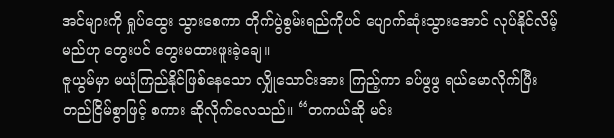အင်များကို ရှုပ်ထွေး သွားစေကာ တိုက်ပွဲစွမ်းရည်ကိုပင် ပျောက်ဆုံးသွားအောင် လုပ်နိုင်လိမ့်မည်ဟု တွေးပင် တွေးမထားဖူးခဲ့ချေ။
ဇူယွမ်မှာ မယုံကြည်နိုင်ဖြစ်နေသော လျှိုသောင်းအား ကြည့်ကာ ခပ်ဖွဖွ ရယ်မောလိုက်ပြီး တည်ငြိမ်စွာဖြင့် စကား ဆိုလိုက်လေသည်။ “တကယ်ဆို မင်း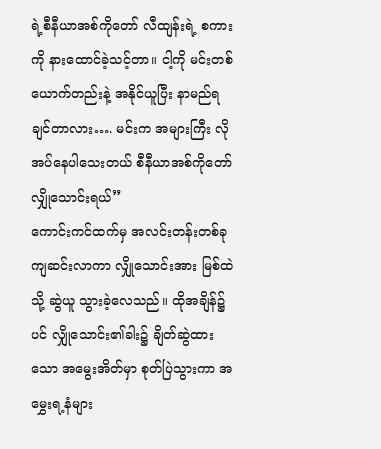ရဲ့စီနီယာအစ်ကိုတော် လီထျန်းရဲ့ စကားကို နားထောင်ခဲ့သင့်တာ။ ငါ့ကို မင်းတစ်ယောက်တည်းနဲ့ အနိုင်ယူပြီး နာမည်ရချင်တာလား…. မင်းက အများကြီး လိုအပ်နေပါသေးတယ် စီနီယာအစ်ကိုတော်လျှိုသောင်းရယ်”
ကောင်းကင်ထက်မှ အလင်းတန်းတစ်ခု ကျဆင်းလာကာ လျှိုသောင်းအား မြစ်ထဲသို့ ဆွဲယူ သွားခဲ့လေသည်။ ထိုအချိန်၌ပင် လျှိုသောင်း၏ခါး၌ ချိတ်ဆွဲထားသော အမွေးအိတ်မှာ စုတ်ပြဲသွားကာ အမွှေးရ့နံများ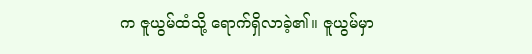က ဇူယွမ်ထံသို့ ရောက်ရှိလာခဲ့၏။ ဇူယွမ်မှာ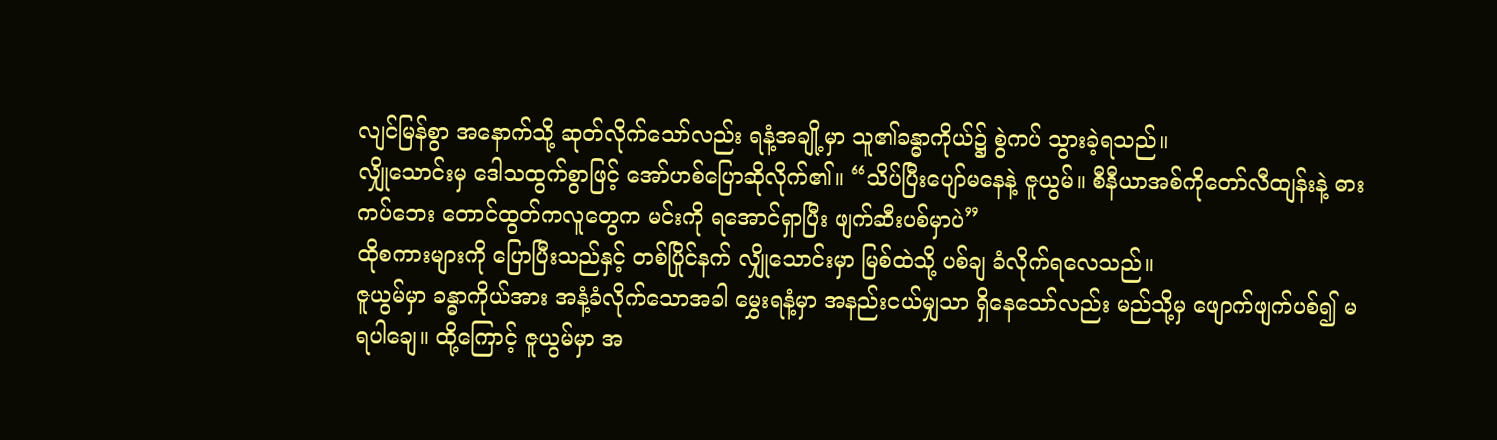လျင်မြန်စွာ အနောက်သို့ ဆုတ်လိုက်သော်လည်း ရနံ့အချို့မှာ သူ၏ခန္ဓာကိုယ်၌ စွဲကပ် သွားခဲ့ရသည်။
လျှိုသောင်းမှ ဒေါသထွက်စွာဖြင့် အော်ဟစ်ပြောဆိုလိုက်၏။ “သိပ်ပြီးပျော်မနေနဲ့ ဇူယွမ်။ စီနီယာအစ်ကိုတော်လီထျန်းနဲ့ ဓားကပ်ဘေး တောင်ထွတ်ကလူတွေက မင်းကို ရအောင်ရှာပြီး ဖျက်ဆီးပစ်မှာပဲ”
ထိုစကားများကို ပြောပြီးသည်နှင့် တစ်ပြိုင်နက် လျှိုသောင်းမှာ မြစ်ထဲသို့ ပစ်ချ ခံလိုက်ရလေသည်။
ဇူယွမ်မှာ ခန္ဓာကိုယ်အား အနံ့ခံလိုက်သောအခါ မွှေးရနံ့မှာ အနည်းငယ်မျှသာ ရှိနေသော်လည်း မည်သို့မှ ဖျောက်ဖျက်ပစ်၍ မရပါချေ။ ထို့ကြောင့် ဇူယွမ်မှာ အ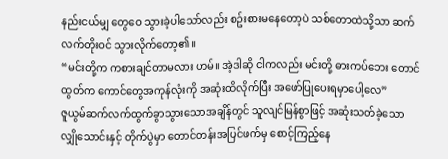နည်းငယ်မျှ တွေဝေ သွားခဲ့ပါသော်လည်း စဥ်းစားမနေတော့ပဲ သစ်တောထဲသို့သာ ဆက်လက်တိုးဝင် သွားလိုက်တော့၏။
“မင်းတို့က ကစားချင်တာမလား ဟမ်။ အဲ့ဒါဆို ငါကလည်း မင်းတို့ ဓားကပ်ဘေး တောင်ထွတ်က ကောင်တွေအကုန်လုံးကို အဆုံးထိလိုက်ပြီး အဖော်ပြုပေးရမှာပေါ့လေ”
ဇူယွမ်ဆက်လက်ထွက်ခွာသွားသောအချိန်တွင် သူလျင်မြန်စွာဖြင့် အဆုံးသတ်ခဲ့သော လျှိုသောင်းနှင့် တိုက်ပွဲမှာ တောင်တန်းအပြင်ဖက်မှ စောင့်ကြည့်နေ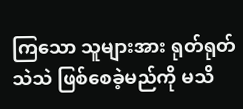ကြသော သူများအား ရုတ်ရုတ်သဲသဲ ဖြစ်စေခဲ့မည်ကို မသိ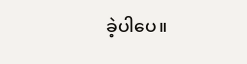ခဲ့ပါပေ။